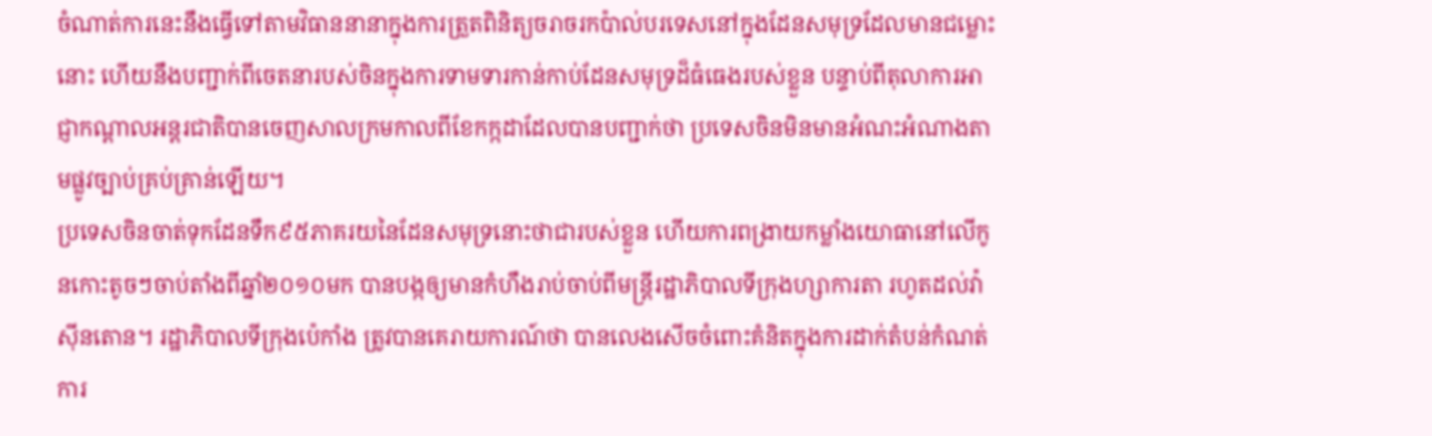ចំណាត់ការនេះនឹងធ្វើទៅតាមវិធាននានាក្នុងការត្រួតពិនិត្យចរាចរកប៉ាល់បរទេសនៅក្នុងដែនសមុទ្រដែលមានជម្លោះនោះ ហើយនឹងបញ្ជាក់ពីចេតនារបស់ចិនក្នុងការទាមទារកាន់កាប់ដែនសមុទ្រដ៏ធំធេងរបស់ខ្លួន បន្ទាប់ពីតុលាការអាជ្ញាកណ្ដាលអន្តរជាតិបានចេញសាលក្រមកាលពីខែកក្កដាដែលបានបញ្ជាក់ថា ប្រទេសចិនមិនមានអំណះអំណាងតាមផ្លូវច្បាប់គ្រប់គ្រាន់ឡើយ។
ប្រទេសចិនចាត់ទុកដែនទឹក៩៥ភាគរយនៃដែនសមុទ្រនោះថាជារបស់ខ្លួន ហើយការពង្រាយកម្លាំងយោធានៅលើកូនកោះតូចៗចាប់តាំងពីឆ្នាំ២០១០មក បានបង្កឲ្យមានកំហឹងរាប់ចាប់ពីមន្រ្តីរដ្ឋាភិបាលទីក្រុងហ្សាការតា រហូតដល់វ៉ាស៊ីនតោន។ រដ្ឋាភិបាលទីក្រុងប៉េកាំង ត្រូវបានគេរាយការណ៍ថា បានលេងសើចចំពោះគំនិតក្នុងការដាក់តំបន់កំណត់ការ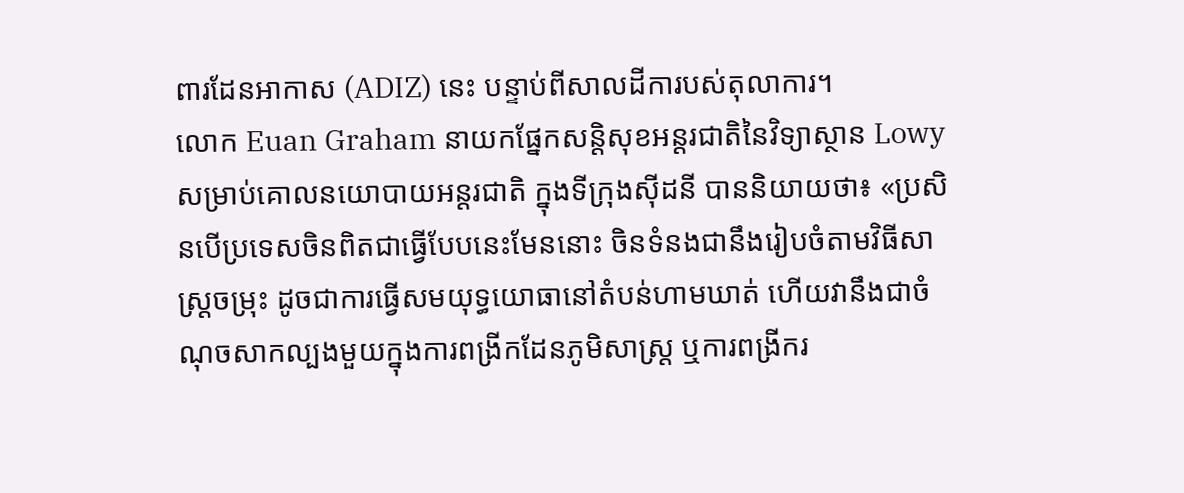ពារដែនអាកាស (ADIZ) នេះ បន្ទាប់ពីសាលដីការបស់តុលាការ។
លោក Euan Graham នាយកផ្នែកសន្តិសុខអន្តរជាតិនៃវិទ្យាស្ថាន Lowy សម្រាប់គោលនយោបាយអន្តរជាតិ ក្នុងទីក្រុងស៊ីដនី បាននិយាយថា៖ «ប្រសិនបើប្រទេសចិនពិតជាធ្វើបែបនេះមែននោះ ចិនទំនងជានឹងរៀបចំតាមវិធីសាស្រ្តចម្រុះ ដូចជាការធ្វើសមយុទ្ធយោធានៅតំបន់ហាមឃាត់ ហើយវានឹងជាចំណុចសាកល្បងមួយក្នុងការពង្រីកដែនភូមិសាស្ត្រ ឬការពង្រីករ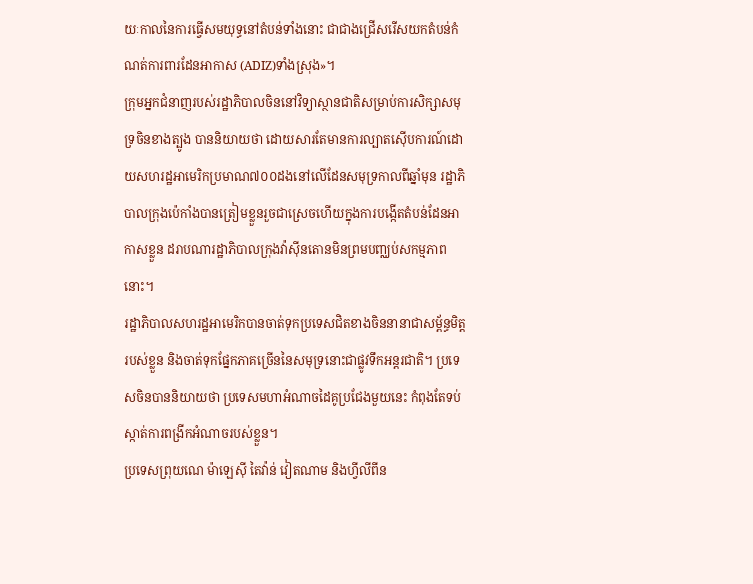យៈកាលនៃការធ្វើសមយុទ្ធនៅតំបន់ទាំងនោះ ជាជាងជ្រើសរើសយកតំបន់កំណត់ការពារដែនអាកាស (ADIZ)ទាំងស្រុង»។
ក្រុមអ្នកជំនាញរបស់រដ្ឋាភិបាលចិននៅវិទ្យាស្ថានជាតិសម្រាប់ការសិក្សាសមុទ្រចិនខាងត្បូង បាននិយាយថា ដោយសារតែមានការល្បាតស៊ើបការណ៍ដោយសហរដ្ឋអាមេរិកប្រមាណ៧០០ដងនៅលើដែនសមុទ្រកាលពីឆ្នាំមុន រដ្ឋាភិបាលក្រុងប៉េកាំងបានត្រៀមខ្លួនរួចជាស្រេចហើយក្នុងការបង្កើតតំបន់ដែនអាកាសខ្លួន ដរាបណារដ្ឋាភិបាលក្រុងវ៉ាស៊ីនតោនមិនព្រមបញ្ឈប់សកម្មភាពនោះ។
រដ្ឋាភិបាលសហរដ្ឋអាមេរិកបានចាត់ទុកប្រទេសជិតខាងចិននានាជាសម្ព័ន្ធមិត្តរបស់ខ្លួន និងចាត់ទុកផ្នែកភាគច្រើននៃសមុទ្រនោះជាផ្លូវទឹកអន្តរជាតិ។ ប្រទេសចិនបាននិយាយថា ប្រទេសមហាអំណាចដៃគូប្រជែងមួយនេះ កំពុងតែទប់ស្កាត់ការពង្រីកអំណាចរបស់ខ្លួន។
ប្រទេសព្រុយណេ ម៉ាឡេស៊ី តៃវ៉ាន់ វៀតណាម និងហ្វីលីពីន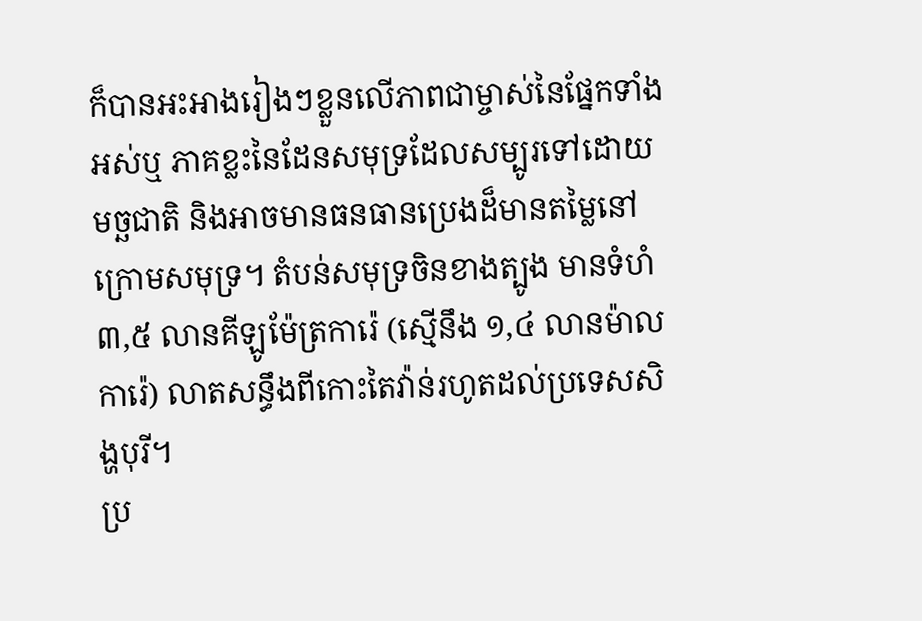ក៏បានអះអាងរៀងៗខ្លួនលើភាពជាម្ចាស់នៃផ្នែកទាំងអស់ឬ ភាគខ្លះនៃដែនសមុទ្រដែលសម្បូរទៅដោយមច្ឆជាតិ និងអាចមានធនធានប្រេងដ៏មានតម្លៃនៅក្រោមសមុទ្រ។ តំបន់សមុទ្រចិនខាងត្បូង មានទំហំ៣,៥ លានគីឡូម៉ែត្រការ៉េ (ស្មើនឹង ១,៤ លានម៉ាលការ៉េ) លាតសន្ធឹងពីកោះតៃវ៉ាន់រហូតដល់ប្រទេសសិង្ហបុរី។
ប្រ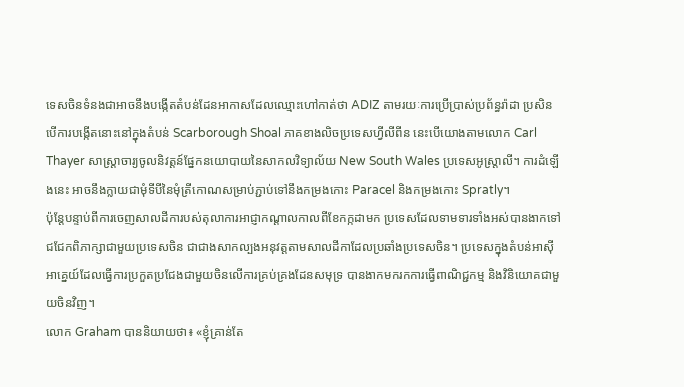ទេសចិនទំនងជាអាចនឹងបង្កើតតំបន់ដែនអាកាសដែលឈ្មោះហៅកាត់ថា ADIZ តាមរយៈការប្រើប្រាស់ប្រព័ន្ធរ៉ាដា ប្រសិនបើការបង្កើតនោះនៅក្នុងតំបន់ Scarborough Shoal ភាគខាងលិចប្រទេសហ្វីលីពីន នេះបើយោងតាមលោក Carl Thayer សាស្រ្តាចារ្យចូលនិវត្តន៍ផ្នែកនយោបាយនៃសាកលវិទ្យាល័យ New South Wales ប្រទេសអូស្ត្រាលី។ ការដំឡើងនេះ អាចនឹងក្លាយជាមុំទីបីនៃមុំត្រីកោណសម្រាប់ភ្ជាប់ទៅនឹងកម្រងកោះ Paracel និងកម្រងកោះ Spratly។
ប៉ុន្តែបន្ទាប់ពីការចេញសាលដីការបស់តុលាការអាជ្ញាកណ្តាលកាលពីខែកក្កដាមក ប្រទេសដែលទាមទារទាំងអស់បានងាកទៅជជែកពិភាក្សាជាមួយប្រទេសចិន ជាជាងសាកល្បងអនុវត្តតាមសាលដីកាដែលប្រឆាំងប្រទេសចិន។ ប្រទេសក្នុងតំបន់អាស៊ីអាគ្នេយ៍ដែលធ្វើការប្រកួតប្រជែងជាមួយចិនលើការគ្រប់គ្រងដែនសមុទ្រ បានងាកមករកការធ្វើពាណិជ្ជកម្ម និងវិនិយោគជាមួយចិនវិញ។
លោក Graham បាននិយាយថា៖ «ខ្ញុំគ្រាន់តែ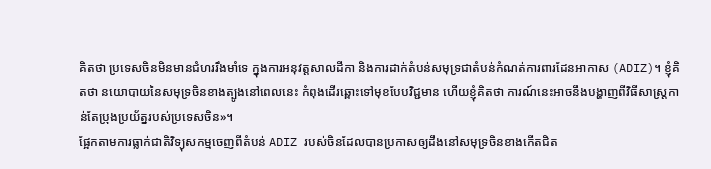គិតថា ប្រទេសចិនមិនមានជំហររឹងមាំទេ ក្នុងការអនុវត្តសាលដីកា និងការដាក់តំបន់សមុទ្រជាតំបន់កំណត់ការពារដែនអាកាស (ADIZ)។ ខ្ញុំគិតថា នយោបាយនៃសមុទ្រចិនខាងត្បូងនៅពេលនេះ កំពុងដើរឆ្ពោះទៅមុខបែបវិជ្ជមាន ហើយខ្ញុំគិតថា ការណ៍នេះអាចនឹងបង្ហាញពីវិធីសាស្រ្តកាន់តែប្រុងប្រយ័ត្នរបស់ប្រទេសចិន»។
ផ្អែកតាមការធ្លាក់ជាតិវិទ្យុសកម្មចេញពីតំបន់ ADIZ របស់ចិនដែលបានប្រកាសឲ្យដឹងនៅសមុទ្រចិនខាងកើតជិត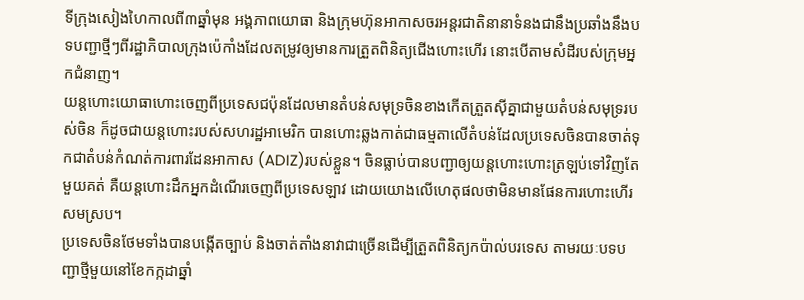ទីក្រុងសៀងហៃកាលពី៣ឆ្នាំមុន អង្គភាពយោធា និងក្រុមហ៊ុនអាកាសចរអន្តរជាតិនានាទំនងជានឹងប្រឆាំងនឹងបទបញ្ជាថ្មីៗពីរដ្ឋាភិបាលក្រុងប៉េកាំងដែលតម្រូវឲ្យមានការត្រួតពិនិត្យជើងហោះហើរ នោះបើតាមសំដីរបស់ក្រុមអ្នកជំនាញ។
យន្តហោះយោធាហោះចេញពីប្រទេសជប៉ុនដែលមានតំបន់សមុទ្រចិនខាងកើតត្រួតស៊ីគ្នាជាមួយតំបន់សមុទ្ររបស់ចិន ក៏ដូចជាយន្តហោះរបស់សហរដ្ឋអាមេរិក បានហោះឆ្លងកាត់ជាធម្មតាលើតំបន់ដែលប្រទេសចិនបានចាត់ទុកជាតំបន់កំណត់ការពារដែនអាកាស (ADIZ)របស់ខ្លួន។ ចិនធ្លាប់បានបញ្ជាឲ្យយន្តហោះហោះត្រឡប់ទៅវិញតែមួយគត់ គឺយន្តហោះដឹកអ្នកដំណើរចេញពីប្រទេសឡាវ ដោយយោងលើហេតុផលថាមិនមានផែនការហោះហើរសមស្រប។
ប្រទេសចិនថែមទាំងបានបង្កើតច្បាប់ និងចាត់តាំងនាវាជាច្រើនដើម្បីត្រួតពិនិត្យកប៉ាល់បរទេស តាមរយៈបទបញ្ជាថ្មីមួយនៅខែកក្កដាឆ្នាំ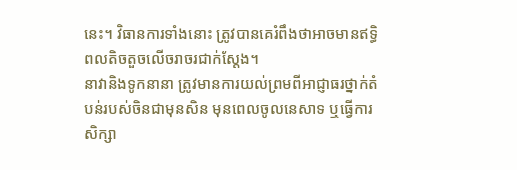នេះ។ វិធានការទាំងនោះ ត្រូវបានគេរំពឹងថាអាចមានឥទ្ធិពលតិចតួចលើចរាចរជាក់ស្តែង។
នាវានិងទូកនានា ត្រូវមានការយល់ព្រមពីអាជ្ញាធរថ្នាក់តំបន់របស់ចិនជាមុនសិន មុនពេលចូលនេសាទ ឬធ្វើការសិក្សា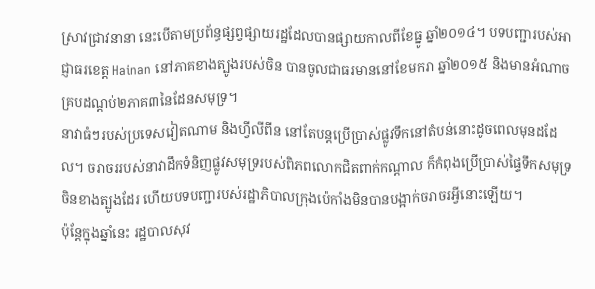ស្រាវជ្រាវនានា នេះបើតាមប្រព័ន្ធផ្សព្វផ្សាយរដ្ឋដែលបានផ្សាយកាលពីខែធ្នូ ឆ្នាំ២០១៤។ បទបញ្ជារបស់អាជ្ញាធរខេត្ត Hainan នៅភាគខាងត្បូងរបស់ចិន បានចូលជាធរមាននៅខែមករា ឆ្នាំ២០១៥ និងមានអំណាចគ្របដណ្តប់២ភាគ៣នៃដែនសមុទ្រ។
នាវាធំៗរបស់ប្រទេសវៀតណាម និងហ្វីលីពីន នៅតែបន្តប្រើប្រាស់ផ្លូវទឹកនៅតំបន់នោះដូចពេលមុនដដែល។ ចរាចររបស់នាវាដឹកទំនិញផ្លូវសមុទ្ររបស់ពិភពលោកជិតពាក់កណ្តាល ក៏កំពុងប្រើប្រាស់ផ្ទៃទឹកសមុទ្រចិនខាងត្បូងដែរ ហើយបទបញ្ជារបស់រដ្ឋាភិបាលក្រុងប៉េកាំងមិនបានបង្អាក់ចរាចរអ្វីនោះឡើយ។
ប៉ុន្តែក្នុងឆ្នាំនេះ រដ្ឋបាលសុវ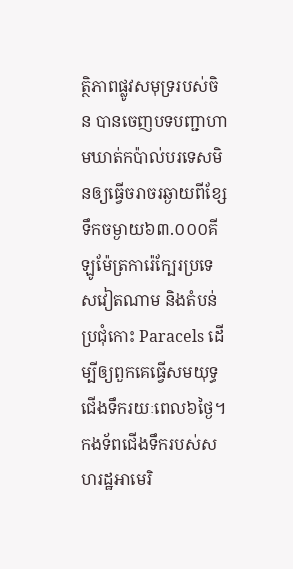ត្ថិភាពផ្លូវសមុទ្ររបស់ចិន បានចេញបទបញ្ជាហាមឃាត់កប៉ាល់បរទេសមិនឲ្យធ្វើចរាចរឆ្ងាយពីខ្សែទឹកចម្ងាយ៦៣.០០០គីឡូម៉ែត្រការ៉េក្បែរប្រទេសវៀតណាម និងតំបន់ ប្រជុំកោះ Paracels ដើម្បីឲ្យពួកគេធ្វើសមយុទ្ធជើងទឹករយៈពេល៦ថ្ងៃ។ កងទ័ពជើងទឹករបស់សហរដ្ឋអាមេរិ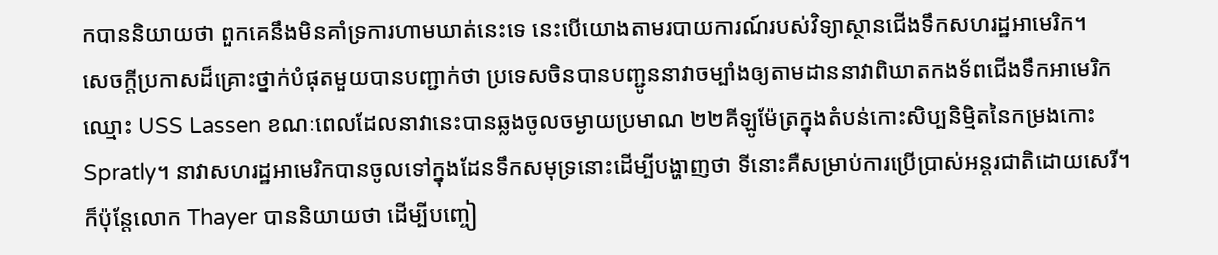កបាននិយាយថា ពួកគេនឹងមិនគាំទ្រការហាមឃាត់នេះទេ នេះបើយោងតាមរបាយការណ៍របស់វិទ្យាស្ថានជើងទឹកសហរដ្ឋអាមេរិក។
សេចក្តីប្រកាសដ៏គ្រោះថ្នាក់បំផុតមួយបានបញ្ជាក់ថា ប្រទេសចិនបានបញ្ជូននាវាចម្បាំងឲ្យតាមដាននាវាពិឃាតកងទ័ពជើងទឹកអាមេរិកឈ្មោះ USS Lassen ខណៈពេលដែលនាវានេះបានឆ្លងចូលចម្ងាយប្រមាណ ២២គីឡូម៉ែត្រក្នុងតំបន់កោះសិប្បនិម្មិតនៃកម្រងកោះ Spratly។ នាវាសហរដ្ឋអាមេរិកបានចូលទៅក្នុងដែនទឹកសមុទ្រនោះដើម្បីបង្ហាញថា ទីនោះគឺសម្រាប់ការប្រើប្រាស់អន្តរជាតិដោយសេរី។
ក៏ប៉ុន្តែលោក Thayer បាននិយាយថា ដើម្បីបញ្ចៀ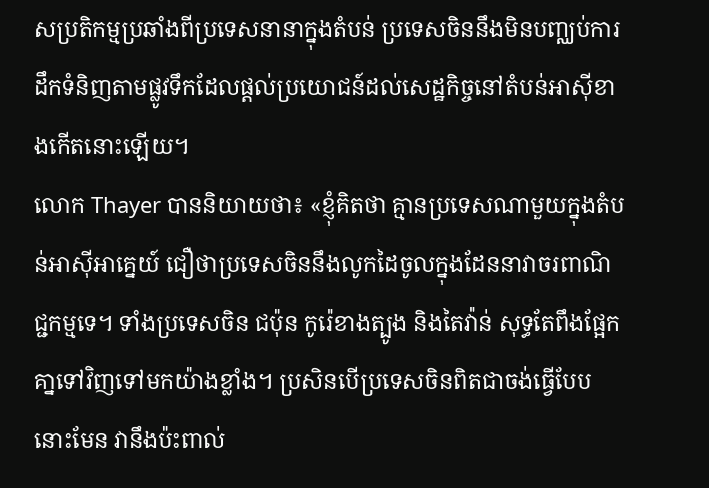សប្រតិកម្មប្រឆាំងពីប្រទេសនានាក្នុងតំបន់ ប្រទេសចិននឹងមិនបញ្ឈប់ការដឹកទំនិញតាមផ្លូវទឹកដែលផ្ដល់ប្រយោជន៍ដល់សេដ្ឋកិច្ចនៅតំបន់អាស៊ីខាងកើតនោះឡើយ។
លោក Thayer បាននិយាយថា៖ «ខ្ញុំគិតថា គ្មានប្រទេសណាមួយក្នុងតំបន់អាស៊ីអាគ្នេយ៍ ជឿថាប្រទេសចិននឹងលូកដៃចូលក្នុងដែននាវាចរពាណិជ្ជកម្មទេ។ ទាំងប្រទេសចិន ជប៉ុន កូរ៉េខាងត្បូង និងតៃវ៉ាន់ សុទ្ធតែពឹងផ្អែកគា្នទៅវិញទៅមកយ៉ាងខ្លាំង។ ប្រសិនបើប្រទេសចិនពិតជាចង់ធ្វើបែបនោះមែន វានឹងប៉ះពាល់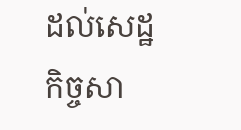ដល់សេដ្ឋកិច្ចសា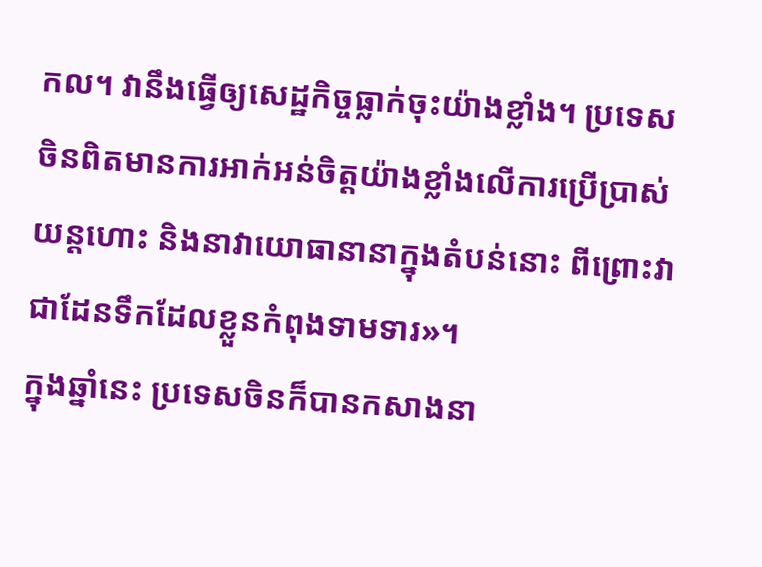កល។ វានឹងធ្វើឲ្យសេដ្ឋកិច្ចធ្លាក់ចុះយ៉ាងខ្លាំង។ ប្រទេសចិនពិតមានការអាក់អន់ចិត្តយ៉ាងខ្លាំងលើការប្រើប្រាស់យន្តហោះ និងនាវាយោធានានាក្នុងតំបន់នោះ ពីព្រោះវាជាដែនទឹកដែលខ្លួនកំពុងទាមទារ»។
ក្នុងឆ្នាំនេះ ប្រទេសចិនក៏បានកសាងនា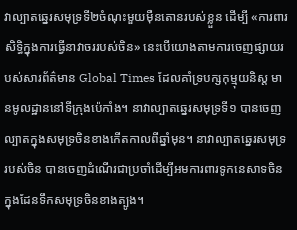វាល្បាតឆ្នេរសមុទ្រទី២ចំណុះមួយម៉ឺនតោនរបស់ខ្លួន ដើម្បី «ការពារសិទ្ធិក្នុងការធ្វើនាវាចររបស់ចិន» នេះបើយោងតាមការចេញផ្សាយរបស់សារព័ត៌មាន Global Times ដែលគាំទ្របក្សកុម្មុយនិស្ត មានមូលដ្ឋាននៅទីក្រុងប៉េកាំង។ នាវាល្បាតឆ្នេរសមុទ្រទី១ បានចេញល្បាតក្នុងសមុទ្រចិនខាងកើតកាលពីឆ្នាំមុន។ នាវាល្បាតឆ្នេរសមុទ្ររបស់ចិន បានចេញដំណើរជាប្រចាំដើម្បីអមការពារទូកនេសាទចិនក្នុងដែនទឹកសមុទ្រចិនខាងត្បូង។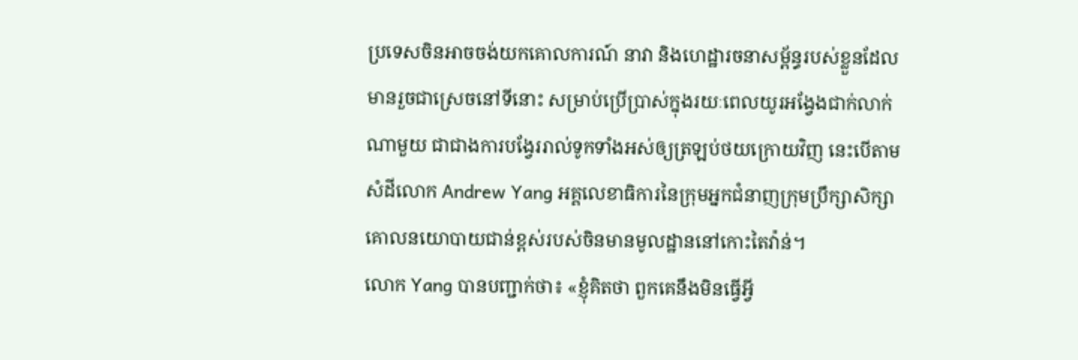ប្រទេសចិនអាចចង់យកគោលការណ៍ នាវា និងហេដ្ឋារចនាសម្ព័ន្ធរបស់ខ្លួនដែលមានរួចជាស្រេចនៅទីនោះ សម្រាប់ប្រើប្រាស់ក្នុងរយៈពេលយូរអង្វែងជាក់លាក់ណាមួយ ជាជាងការបង្វែររាល់ទូកទាំងអស់ឲ្យត្រឡប់ថយក្រោយវិញ នេះបើតាមសំដីលោក Andrew Yang អគ្គលេខាធិការនៃក្រុមអ្នកជំនាញក្រុមប្រឹក្សាសិក្សាគោលនយោបាយជាន់ខ្ពស់របស់ចិនមានមូលដ្ឋាននៅកោះតៃវ៉ាន់។
លោក Yang បានបញ្ជាក់ថា៖ «ខ្ញុំគិតថា ពួកគេនឹងមិនធ្វើអ្វី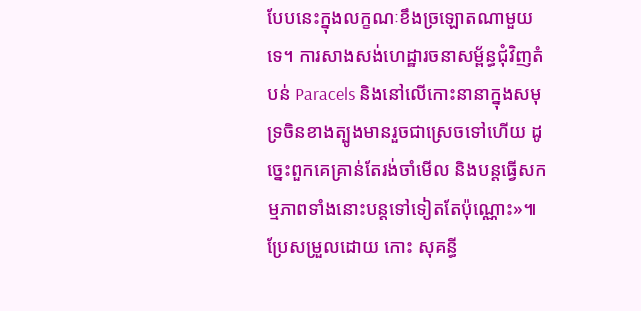បែបនេះក្នុងលក្ខណៈខឹងច្រឡោតណាមួយទេ។ ការសាងសង់ហេដ្ឋារចនាសម្ព័ន្ធជុំវិញតំបន់ Paracels និងនៅលើកោះនានាក្នុងសមុទ្រចិនខាងត្បូងមានរួចជាស្រេចទៅហើយ ដូច្នេះពួកគេគ្រាន់តែរង់ចាំមើល និងបន្តធ្វើសកម្មភាពទាំងនោះបន្តទៅទៀតតែប៉ុណ្ណោះ»៕
ប្រែសម្រួលដោយ កោះ សុគន្ធី